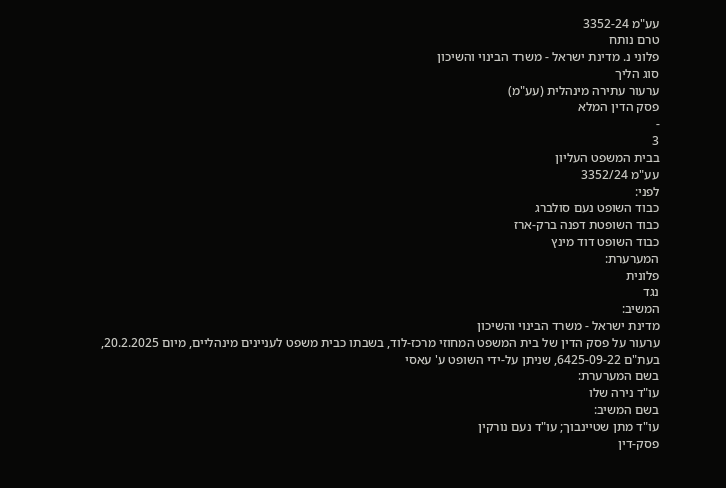עע"מ 3352-24
טרם נותח
פלוני נ. מדינת ישראל - משרד הבינוי והשיכון
סוג הליך
ערעור עתירה מינהלית (עע"מ)
פסק הדין המלא
-
3
בבית המשפט העליון
עע"מ 3352/24
לפני:
כבוד השופט נעם סולברג
כבוד השופטת דפנה ברק-ארז
כבוד השופט דוד מינץ
המערערת:
פלונית
נגד
המשיב:
מדינת ישראל - משרד הבינוי והשיכון
ערעור על פסק הדין של בית המשפט המחוזי מרכז-לוד, בשבתו כבית משפט לעניינים מינהליים, מיום 20.2.2025, בעת"ם 6425-09-22, שניתן על-ידי השופט ע' עאסי
בשם המערערת:
עו"ד נירה שלו
בשם המשיב:
עו"ד מתן שטיינבוך; עו"ד נעם נורקין
פסק-דין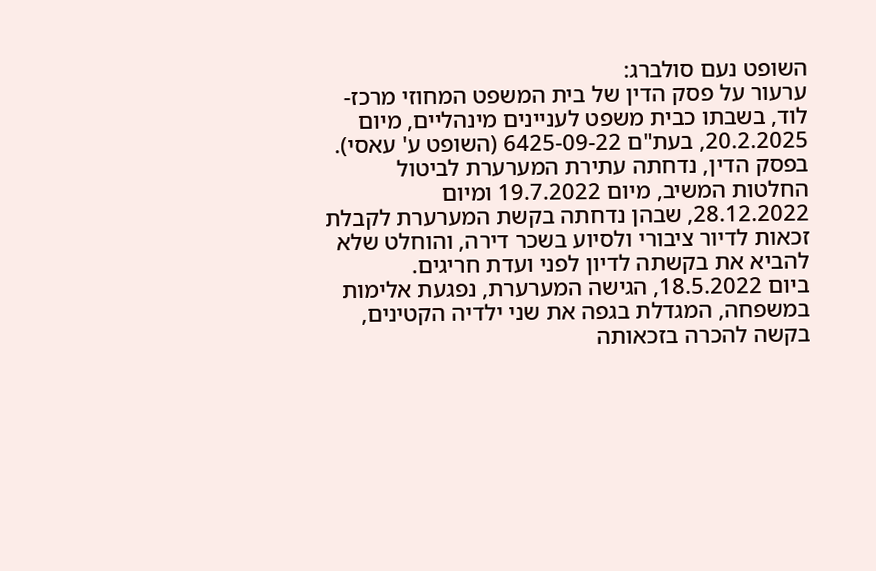השופט נעם סולברג:
ערעור על פסק הדין של בית המשפט המחוזי מרכז-לוד, בשבתו כבית משפט לעניינים מינהליים, מיום 20.2.2025, בעת"ם 6425-09-22 (השופט ע' עאסי). בפסק הדין, נדחתה עתירת המערערת לביטול החלטות המשיב, מיום 19.7.2022 ומיום 28.12.2022, שבהן נדחתה בקשת המערערת לקבלת זכאות לדיור ציבורי ולסיוע בשכר דירה, והוחלט שלא להביא את בקשתה לדיון לפני ועדת חריגים.
ביום 18.5.2022, הגישה המערערת, נפגעת אלימות במשפחה, המגדלת בגפה את שני ילדיה הקטינים, בקשה להכרה בזכאותה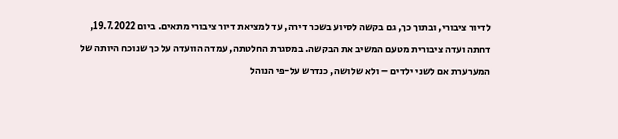לדיור ציבורי, ובתוך כך, גם בקשה לסיוע בשכר דירה, עד למציאת דיור ציבורי מתאים. ביום 19.7.2022, דחתה ועדה ציבורית מטעם המשיב את הבקשה. במסגרת החלטתה, עמדה הוועדה על כך שנוכח היותה של המערערת אם לשני ילדים – ולא שלושה, כנדרש על-פי הנוהל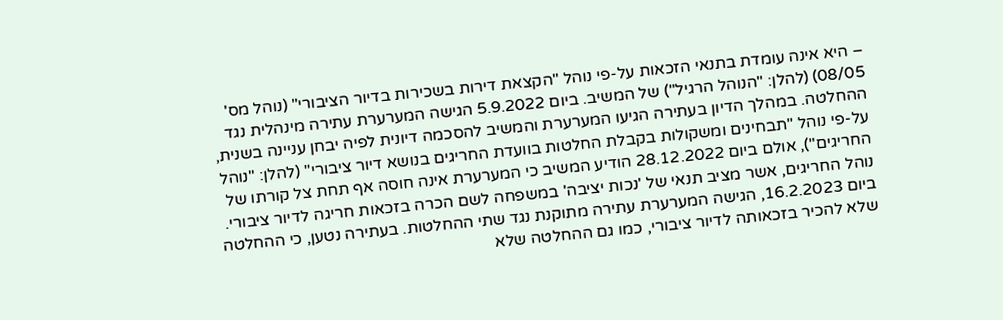– היא אינה עומדת בתנאי הזכאות על-פי נוהל "הקצאת דירות בשכירות בדיור הציבורי" (נוהל מס' 08/05) (להלן: "הנוהל הרגיל") של המשיב. ביום 5.9.2022 הגישה המערערת עתירה מינהלית נגד ההחלטה. במהלך הדיון בעתירה הגיעו המערערת והמשיב להסכמה דיונית לפיה יבחן עניינה בשנית, על-פי נוהל "תבחינים ומשקולות בקבלת החלטות בוועדת החריגים בנושא דיור ציבורי" (להלן: "נוהל החריגים"), אולם ביום 28.12.2022 הודיע המשיב כי המערערת אינה חוסה אף תחת צל קורתו של נוהל החריגים, אשר מציב תנאי של 'נכות יציבה' במשפחה לשם הכרה בזכאות חריגה לדיור ציבורי.
ביום 16.2.2023, הגישה המערערת עתירה מתוקנת נגד שתי ההחלטות. בעתירה נטען, כי ההחלטה שלא להכיר בזכאותה לדיור ציבורי, כמו גם ההחלטה שלא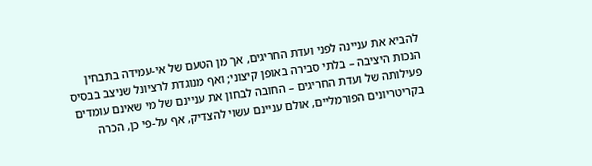להביא את עניינה לפני ועדת החריגים, אך מן הטעם של אי-עמידה בתבחין הנכות היציבה – בלתי סבירה באופן קיצוני; ואף מנוגדת לרציונל שניצב בבסיס פעילותה של ועדת החריגים – החובה לבחון את עניינם של מי שאינם עומדים בקריטריונים הפורמליים, אולם עניינם עשוי להצדיק, אף על-פי כן, הכרה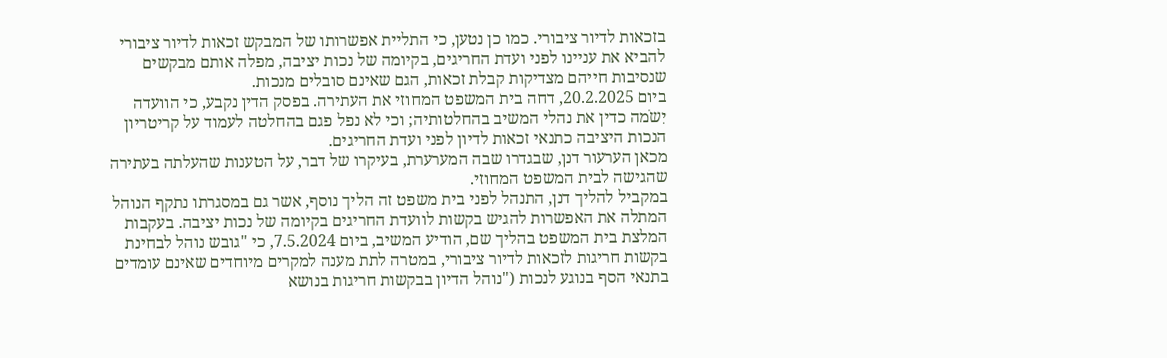בזכאות לדיור ציבורי. כמו כן נטען, כי התליית אפשרותו של המבקש זכאות לדיור ציבורי להביא את עניינו לפני ועדת החריגים, בקיומה של נכות יציבה, מפלה אותם מבקשים שנסיבות חייהם מצדיקות קבלת זכאות, הגם שאינם סובלים מנכות.
ביום 20.2.2025, דחה בית המשפט המחוזי את העתירה. בפסק הדין נקבע, כי הוועדה יִשֹמה כדין את נהלי המשיב בהחלטותיה; וכי לא נפל פגם בהחלטה לעמוד על קריטריון הנכות היציבה כתנאי זכאות לדיון לפני ועדת החריגים.
מכאן הערעור דנן, שבגדרו שבה המערערת, בעיקרו של דבר, על הטענות שהעלתה בעתירה שהגישה לבית המשפט המחוזי.
במקביל להליך דנן, התנהל לפני בית משפט זה הליך נוסף, אשר גם במסגרתו נתקף הנוהל המתלה את האפשרות להגיש בקשות לוועדת החריגים בקיומה של נכות יציבה. בעקבות המלצת בית המשפט בהליך שם, הודיע המשיב, ביום 7.5.2024, כי "גובש נוהל לבחינת בקשות חריגות לזכאות לדיור ציבורי, במטרה לתת מענה למקרים מיוחדים שאינם עומדים בתנאי הסף בנוגע לנכות ("נוהל הדיון בבקשות חריגות בנושא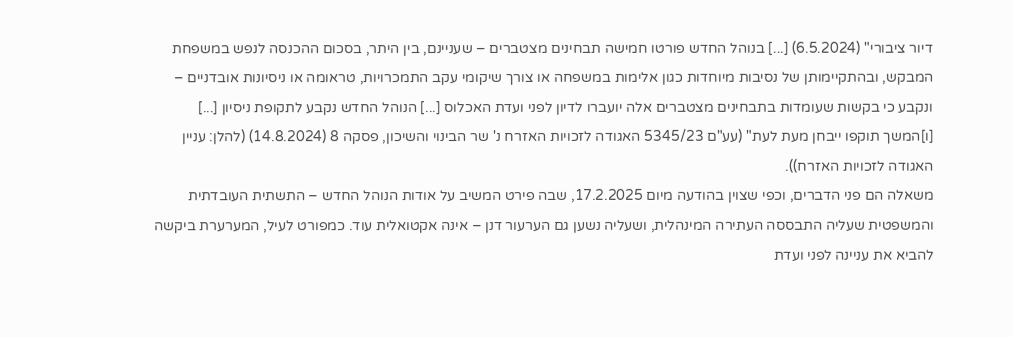דיור ציבורי" (6.5.2024) [...] בנוהל החדש פורטו חמישה תבחינים מצטברים – שעניינם, בין היתר, בסכום ההכנסה לנפש במשפחת המבקש, ובהתקיימותן של נסיבות מיוחדות כגון אלימות במשפחה או צורך שיקומי עקב התמכרויות, טראומה או ניסיונות אובדניים – ונקבע כי בקשות שעומדות בתבחינים מצטברים אלה יועברו לדיון לפני ועדת האכלוס [...] הנוהל החדש נקבע לתקופת ניסיון [...] [ו]המשך תוקפו ייבחן מעת לעת" (עע"ם 5345/23 האגודה לזכויות האזרח נ' שר הבינוי והשיכון, פסקה 8 (14.8.2024) (להלן: עניין האגודה לזכויות האזרח)).
משאלה הם פני הדברים, וכפי שצוין בהודעה מיום 17.2.2025, שבה פירט המשיב על אודות הנוהל החדש – התשתית העובדתית והמשפטית שעליה התבססה העתירה המינהלית, ושעליה נשען גם הערעור דנן – אינה אקטואלית עוד. כמפורט לעיל, המערערת ביקשה להביא את עניינה לפני ועדת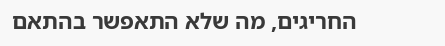החריגים, מה שלא התאפשר בהתאם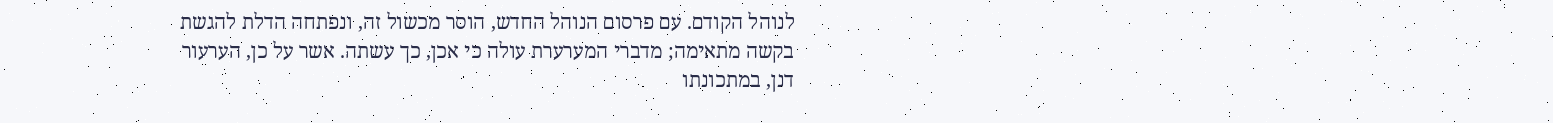לנוהל הקודם. עם פרסום הנוהל החדש, הוסר מכשול זה, ונפתחה הדלת להגשת בקשה מתאימה; מדברי המערערת עולה כי אכן, כך עשתה. אשר על כן, הערעור דנן, במתכונתו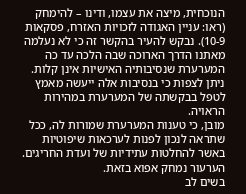הנוכחית, מיצה את עצמו, ודינו – להימחק (ראו: עניין האגודה לזכויות האזרח, פסקאות 10-9). נבקש להעיר בהקשר זה כי לא נעלמה מאתנו הדרך הארוכה שבה הלכה עד כה המערערת שנסיבותיה האישיות אינן קלות. ניתן לצפות כי בנסיבות אלה ייעשה מאמץ לטפל בבקשתה של המערערת במהירות הראויה.
מובן, כי טענות המערערת שמורות לה, ככל שתראה לנכון לפנות לערכאות שיפוטיות באשר להחלטות עתידיות של ועדת החריגים.
הערעור נמחק אפוא בזאת.
בשים לב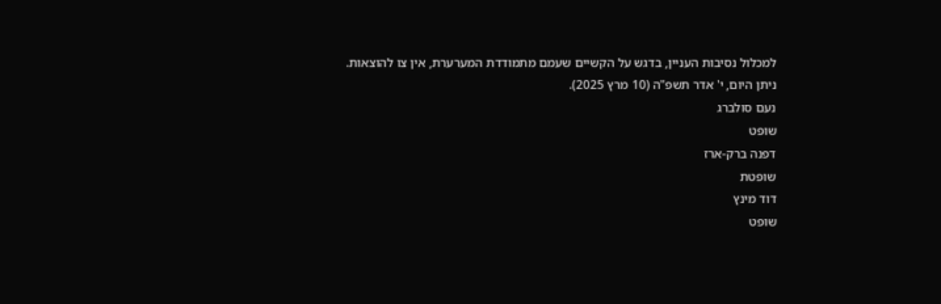למכלול נסיבות העניין, בדגש על הקשיים שעמם מתמודדת המערערת, אין צו להוצאות.
ניתן היום, י' אדר תשפ"ה (10 מרץ 2025).
נעם סולברג
שופט
דפנה ברק-ארז
שופטת
דוד מינץ
שופט